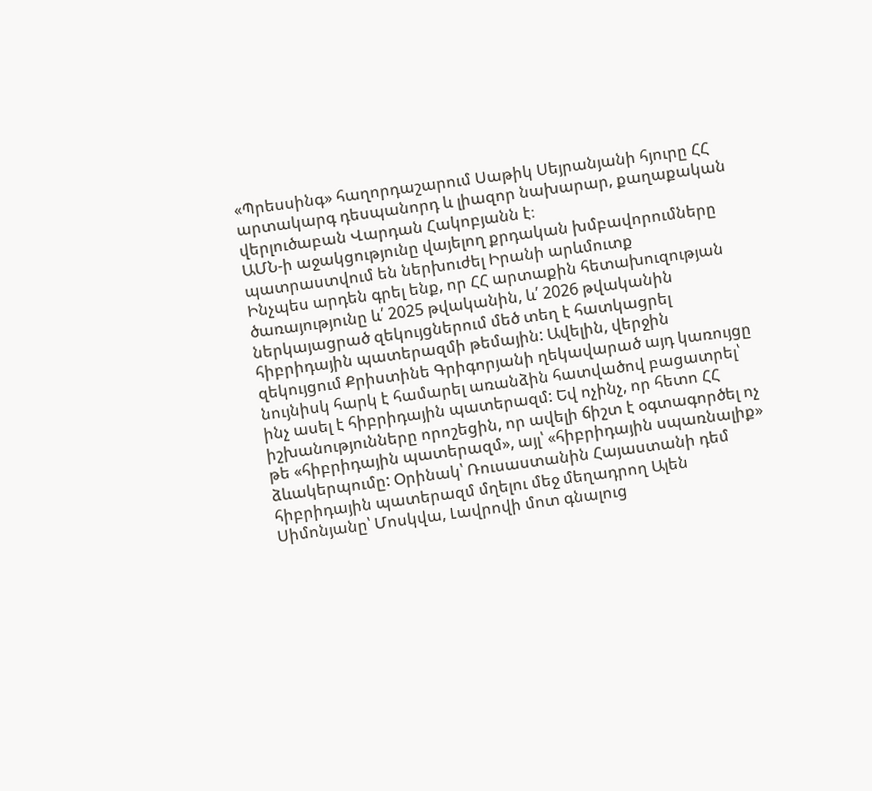«Պրեսսինգ» հաղորդաշարում Սաթիկ Սեյրանյանի հյուրը ՀՀ արտակարգ դեսպանորդ և լիազոր նախարար, քաղաքական վերլուծաբան Վարդան Հակոբյանն է։
ԱՄՆ-ի աջակցությունը վայելող քրդական խմբավորումները պատրաստվում են ներխուժել Իրանի արևմուտք
Ինչպես արդեն գրել ենք, որ ՀՀ արտաքին հետախուզության ծառայությունը և՛ 2025 թվականին, և՛ 2026 թվականին ներկայացրած զեկույցներում մեծ տեղ է հատկացրել հիբրիդային պատերազմի թեմային: Ավելին, վերջին զեկույցում Քրիստինե Գրիգորյանի ղեկավարած այդ կառույցը նույնիսկ հարկ է համարել առանձին հատվածով բացատրել՝ ինչ ասել է հիբրիդային պատերազմ: Եվ ոչինչ, որ հետո ՀՀ իշխանությունները որոշեցին, որ ավելի ճիշտ է օգտագործել ոչ թե «հիբրիդային պատերազմ», այլ՝ «հիբրիդային սպառնալիք» ձևակերպումը: Օրինակ՝ Ռուսաստանին Հայաստանի դեմ հիբրիդային պատերազմ մղելու մեջ մեղադրող Ալեն Սիմոնյանը՝ Մոսկվա, Լավրովի մոտ գնալուց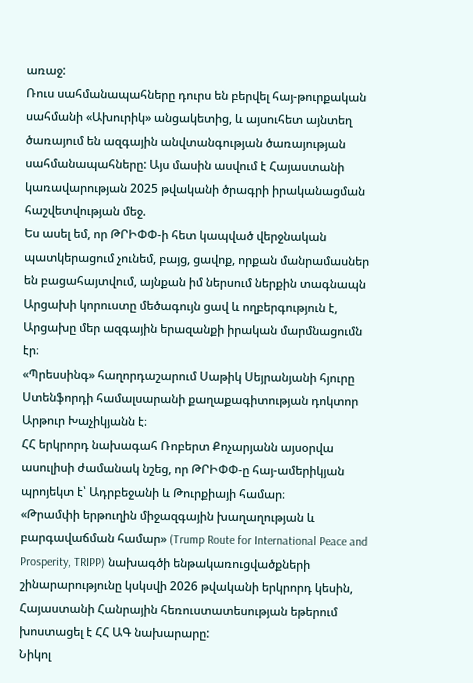առաջ:
Ռուս սահմանապահները դուրս են բերվել հայ-թուրքական սահմանի «Ախուրիկ» անցակետից, և այսուհետ այնտեղ ծառայում են ազգային անվտանգության ծառայության սահմանապահները: Այս մասին ասվում է Հայաստանի կառավարության 2025 թվականի ծրագրի իրականացման հաշվետվության մեջ.
Ես ասել եմ, որ ԹՐԻՓՓ-ի հետ կապված վերջնական պատկերացում չունեմ, բայց, ցավոք, որքան մանրամասներ են բացահայտվում, այնքան իմ ներսում ներքին տագնապն
Արցախի կորուստը մեծագույն ցավ և ողբերգություն է, Արցախը մեր ազգային երազանքի իրական մարմնացումն էր։
«Պրեսսինգ» հաղորդաշարում Սաթիկ Սեյրանյանի հյուրը Ստենֆորդի համալսարանի քաղաքագիտության դոկտոր Արթուր Խաչիկյանն է։
ՀՀ երկրորդ նախագահ Ռոբերտ Քոչարյանն այսօրվա ասուլիսի ժամանակ նշեց, որ ԹՐԻՓՓ-ը հայ-ամերիկյան պրոյեկտ է՝ Ադրբեջանի և Թուրքիայի համար։
«Թրամփի երթուղին միջազգային խաղաղության և բարգավաճման համար» (Trump Route for International Peace and Prosperity, TRIPP) նախագծի ենթակառուցվածքների շինարարությունը կսկսվի 2026 թվականի երկրորդ կեսին, Հայաստանի Հանրային հեռուստատեսության եթերում խոստացել է ՀՀ ԱԳ նախարարը:
Նիկոլ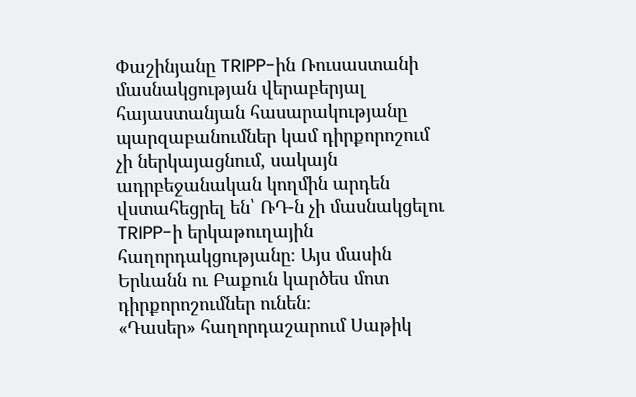Փաշինյանը TRIPP-ին Ռուսաստանի մասնակցության վերաբերյալ հայաստանյան հասարակությանը պարզաբանումներ կամ դիրքորոշում չի ներկայացնում, սակայն ադրբեջանական կողմին արդեն վստահեցրել են՝ ՌԴ-ն չի մասնակցելու TRIPP-ի երկաթուղային հաղորդակցությանը։ Այս մասին Երևանն ու Բաքուն կարծես մոտ դիրքորոշումներ ունեն։
«Դասեր» հաղորդաշարում Սաթիկ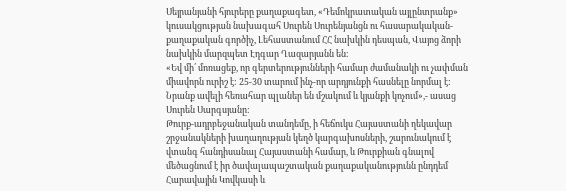Սեյրանյանի հյուրերը քաղաքագետ, «Դեմոկրատական այլընտրանք» կուսակցության նախագահ Սուրեն Սուրենյանցն ու հասարակական-քաղաքական գործիչ, Լեհաստանում ՀՀ նախկին դեսպան, Վայոց ձորի նախկին մարզպետ Էդգար Ղազարյանն են։
«Եվ մի՛ մոռացեք, որ գերտերությունների համար ժամանակի ու չափման միավորն ուրիշ է: 25-30 տարում ինչ-որ արդյունքի հասնելը նորմալ է: Նրանք ավելի հեռահար պլաներ են մշակում և կյանքի կոչում»,- ասաց Սուրեն Սարգսյանը:
Թուրք-ադրբեջանական տանդեմը, ի հեճուկս Հայաստանի ղեկավար շրջանակների խաղաղության կեղծ կարգախոսների, շարունակում է վտանգ հանդիսանալ Հայաստանի համար, և Թուրքիան գնալով մեծացնում է իր ծավալապաշտական քաղաքականությունն ընդդեմ Հարավային Կովկասի և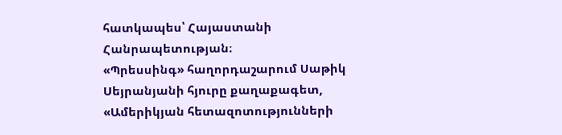հատկապես՝ Հայաստանի Հանրապետության։
«Պրեսսինգ» հաղորդաշարում Սաթիկ Սեյրանյանի հյուրը քաղաքագետ, «Ամերիկյան հետազոտությունների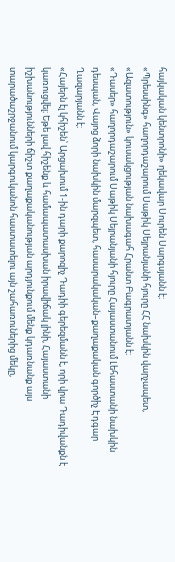հայկական կենտրոնի» ղեկավար Սուրեն Սարգսյանն է։
«Պրեսսինգ» հաղորդաշարում Սաթիկ Սեյրանյանի հյուրը ՀՀ նախկին վարչապետ, «Ազատություն» կուսակցության նախագահ Հրանտ Բագրատյանն է։
«Դասեր» հաղորդաշարում Սաթիկ Սեյրանյանի հյուրը Հայաստանում Լեհաստանի նախկին դեսպան, Վայոց ձորի նախկին մարզպետ, հասարակական–քաղաքական գործիչ Էդգար Ղազարյանն է։
«Հայերն էլ կհիշեն՝ Արցախում 1-ին դարի քարոզիչ Դադիի գերեզմանն է, որի վրա Դադիվանքն է կառուցվել։ Եթե լավ հիշենք և համապատասխան իրավիճակ լինի, Հայաստանի իշխանությունների ճիշտ քաղաքականության արդյունքում մենք կդառնանք այս տարածաշրջանում կարգուկանոն հաստատելու այն շահառուներից մեկը,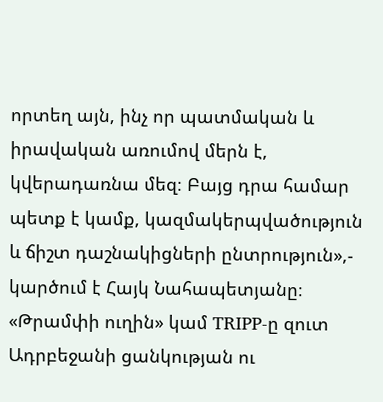որտեղ այն, ինչ որ պատմական և իրավական առումով մերն է, կվերադառնա մեզ։ Բայց դրա համար պետք է կամք, կազմակերպվածություն և ճիշտ դաշնակիցների ընտրություն»,- կարծում է Հայկ Նահապետյանը։
«Թրամփի ուղին» կամ TRIPP-ը զուտ Ադրբեջանի ցանկության ու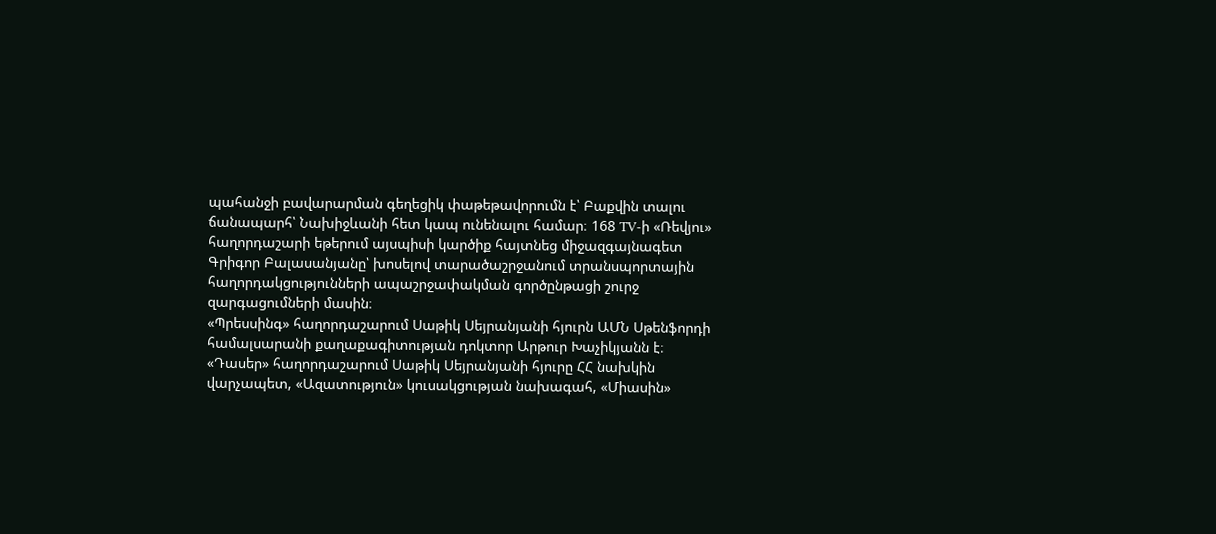պահանջի բավարարման գեղեցիկ փաթեթավորումն է՝ Բաքվին տալու ճանապարհ՝ Նախիջևանի հետ կապ ունենալու համար։ 168 TV-ի «Ռեվյու» հաղորդաշարի եթերում այսպիսի կարծիք հայտնեց միջազգայնագետ Գրիգոր Բալասանյանը՝ խոսելով տարածաշրջանում տրանսպորտային հաղորդակցությունների ապաշրջափակման գործընթացի շուրջ զարգացումների մասին։
«Պրեսսինգ» հաղորդաշարում Սաթիկ Սեյրանյանի հյուրն ԱՄՆ Սթենֆորդի համալսարանի քաղաքագիտության դոկտոր Արթուր Խաչիկյանն է։
«Դասեր» հաղորդաշարում Սաթիկ Սեյրանյանի հյուրը ՀՀ նախկին վարչապետ, «Ազատություն» կուսակցության նախագահ, «Միասին»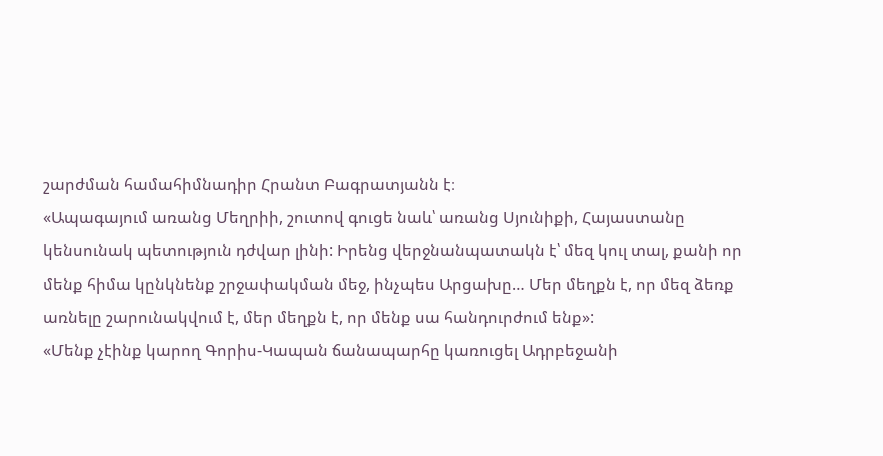շարժման համահիմնադիր Հրանտ Բագրատյանն է։
«Ապագայում առանց Մեղրիի, շուտով գուցե նաև՝ առանց Սյունիքի, Հայաստանը կենսունակ պետություն դժվար լինի: Իրենց վերջնանպատակն է՝ մեզ կուլ տալ, քանի որ մենք հիմա կընկնենք շրջափակման մեջ, ինչպես Արցախը… Մեր մեղքն է, որ մեզ ձեռք առնելը շարունակվում է, մեր մեղքն է, որ մենք սա հանդուրժում ենք»:
«Մենք չէինք կարող Գորիս-Կապան ճանապարհը կառուցել Ադրբեջանի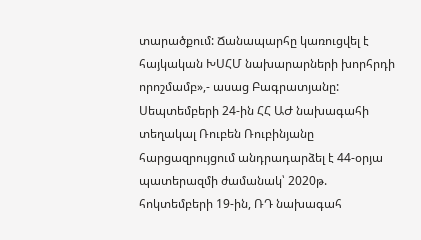տարածքում: Ճանապարհը կառուցվել է հայկական ԽՍՀՄ նախարարների խորհրդի որոշմամբ»,- ասաց Բագրատյանը:
Սեպտեմբերի 24-ին ՀՀ ԱԺ նախագահի տեղակալ Ռուբեն Ռուբինյանը հարցազրույցում անդրադարձել է 44-օրյա պատերազմի ժամանակ՝ 2020թ. հոկտեմբերի 19-ին, ՌԴ նախագահ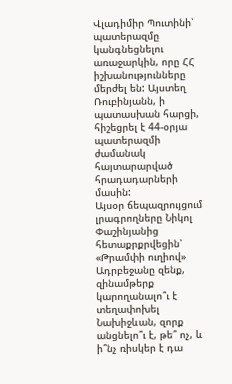Վլադիմիր Պուտինի՝ պատերազմը կանգնեցնելու առաջարկին, որը ՀՀ իշխանությունները մերժել են: Այստեղ Ռուբինյանն, ի պատասխան հարցի, հիշեցրել է 44-օրյա պատերազմի ժամանակ հայտարարված հրադադարների մասին:
Այսօր ճեպազրույցում լրագրողները Նիկոլ Փաշինյանից հետաքրքրվեցին՝ «Թրամփի ուղիով» Ադրբեջանը զենք, զինամթերք կարողանալո՞ւ է տեղափոխել Նախիջևան, զորք անցնելո՞ւ է, թե՞ ոչ, և ի՞նչ ռիսկեր է դա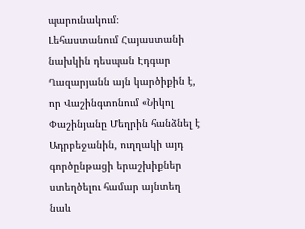պարունակում։
Լեհաստանում Հայաստանի նախկին դեսպան Էդգար Ղազարյանն այն կարծիքին է, որ Վաշինգտոնում «Նիկոլ Փաշինյանը Մեղրին հանձնել է Ադրբեջանին, ուղղակի այդ գործընթացի երաշխիքներ ստեղծելու համար այնտեղ նաև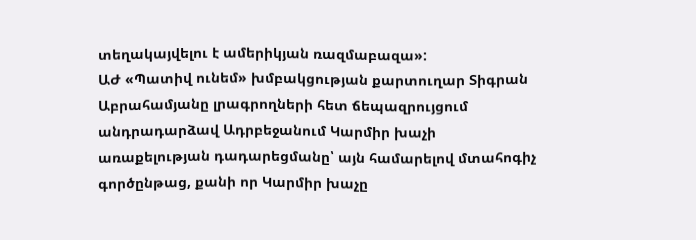տեղակայվելու է ամերիկյան ռազմաբազա»:
ԱԺ «Պատիվ ունեմ» խմբակցության քարտուղար Տիգրան Աբրահամյանը լրագրողների հետ ճեպազրույցում անդրադարձավ Ադրբեջանում Կարմիր խաչի առաքելության դադարեցմանը՝ այն համարելով մտահոգիչ գործընթաց, քանի որ Կարմիր խաչը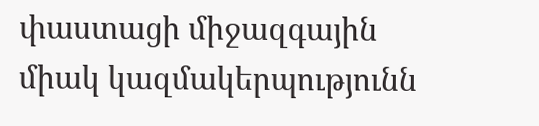փաստացի միջազգային միակ կազմակերպությունն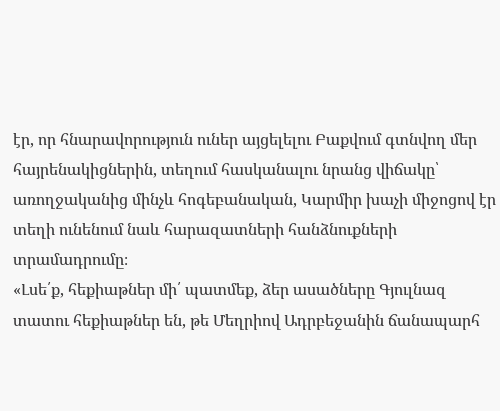էր, որ հնարավորություն ուներ այցելելու Բաքվում գտնվող մեր հայրենակիցներին, տեղում հասկանալու նրանց վիճակը՝ առողջականից մինչև հոգեբանական, Կարմիր խաչի միջոցով էր տեղի ունենում նաև հարազատների հանձնուքների տրամադրումը։
«Լսե՛ք, հեքիաթներ մի՛ պատմեք, ձեր ասածները Գյուլնազ տատու հեքիաթներ են, թե Մեղրիով Ադրբեջանին ճանապարհ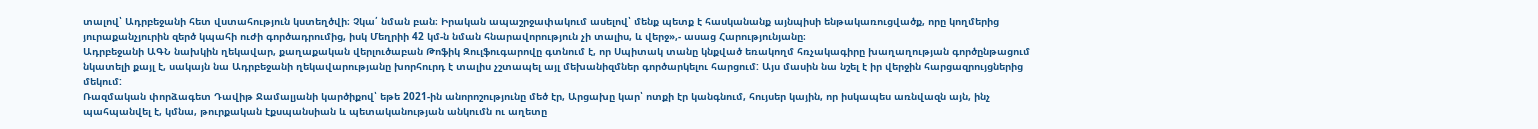տալով՝ Ադրբեջանի հետ վստահություն կստեղծվի։ Չկա՛ նման բան։ Իրական ապաշրջափակում ասելով՝ մենք պետք է հասկանանք այնպիսի ենթակառուցվածք, որը կողմերից յուրաքանչյուրին զերծ կպահի ուժի գործադրումից, իսկ Մեղրիի 42 կմ-ն նման հնարավորություն չի տալիս, և վերջ»,- ասաց Հարությունյանը։
Ադրբեջանի ԱԳՆ նախկին ղեկավար, քաղաքական վերլուծաբան Թոֆիկ Զուլֆուգարովը գտնում է, որ Սպիտակ տանը կնքված եռակողմ հռչակագիրը խաղաղության գործընթացում նկատելի քայլ է, սակայն նա Ադրբեջանի ղեկավարությանը խորհուրդ է տալիս չշտապել այլ մեխանիզմներ գործարկելու հարցում: Այս մասին նա նշել է իր վերջին հարցազրույցներից մեկում:
Ռազմական փորձագետ Դավիթ Ջամալյանի կարծիքով՝ եթե 2021-ին անորոշությունը մեծ էր, Արցախը կար՝ ոտքի էր կանգնում, հույսեր կային, որ իսկապես առնվազն այն, ինչ պահպանվել է, կմնա, թուրքական էքսպանսիան և պետականության անկումն ու աղետը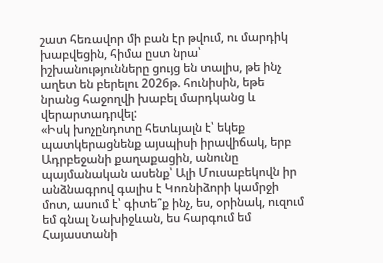շատ հեռավոր մի բան էր թվում, ու մարդիկ խաբվեցին, հիմա ըստ նրա՝ իշխանությունները ցույց են տալիս, թե ինչ աղետ են բերելու 2026թ. հունիսին, եթե նրանց հաջողվի խաբել մարդկանց և վերարտադրվել:
«Իսկ խոչընդոտը հետևյալն է՝ եկեք պատկերացնենք այսպիսի իրավիճակ, երբ Ադրբեջանի քաղաքացին, անունը պայմանական ասենք՝ Ալի Մուսաբեկովն իր անձնագրով գալիս է Կոռնիձորի կամրջի մոտ, ասում է՝ գիտե՞ք ինչ, ես, օրինակ, ուզում եմ գնալ Նախիջևան, ես հարգում եմ Հայաստանի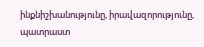ինքնիշխանությունը, իրավազորությունը, պատրաստ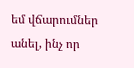եմ վճարումներ անել, ինչ որ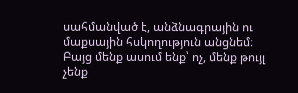սահմանված է, անձնագրային ու մաքսային հսկողություն անցնեմ։ Բայց մենք ասում ենք՝ ոչ, մենք թույլ չենք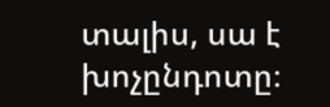տալիս, սա է խոչընդոտը։